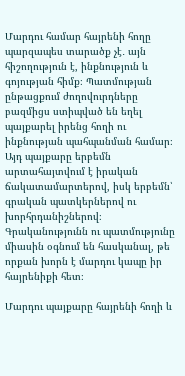Մարդու համար հայրենի հողը պարզապես տարածք չէ․ այն հիշողություն է, ինքնություն և գոյության հիմք։ Պատմության ընթացքում ժողովուրդները բազմիցս ստիպված են եղել պայքարել իրենց հողի ու ինքնության պահպանման համար։ Այդ պայքարը երբեմն արտահայտվում է իրական ճակատամարտերով, իսկ երբեմն՝ գրական պատկերներով ու խորհրդանիշներով։ Գրականությունն ու պատմությունը միասին օգնում են հասկանալ, թե որքան խորն է մարդու կապը իր հայրենիքի հետ։

Մարդու պայքարը հայրենի հողի և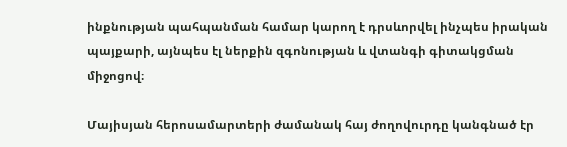ինքնության պահպանման համար կարող է դրսևորվել ինչպես իրական պայքարի, այնպես էլ ներքին զգոնության և վտանգի գիտակցման միջոցով։

Մայիսյան հերոսամարտերի ժամանակ հայ ժողովուրդը կանգնած էր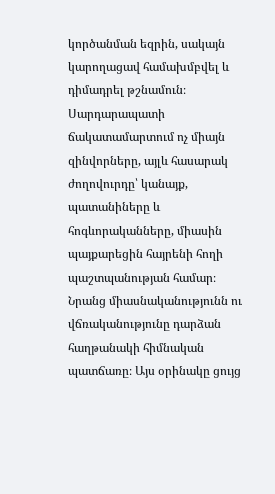կործանման եզրին, սակայն կարողացավ համախմբվել և դիմադրել թշնամուն։ Սարդարապատի ճակատամարտում ոչ միայն զինվորները, այլև հասարակ ժողովուրդը՝ կանայք, պատանիները և հոգևորականները, միասին պայքարեցին հայրենի հողի պաշտպանության համար։ Նրանց միասնականությունն ու վճռականությունը դարձան հաղթանակի հիմնական պատճառը։ Այս օրինակը ցույց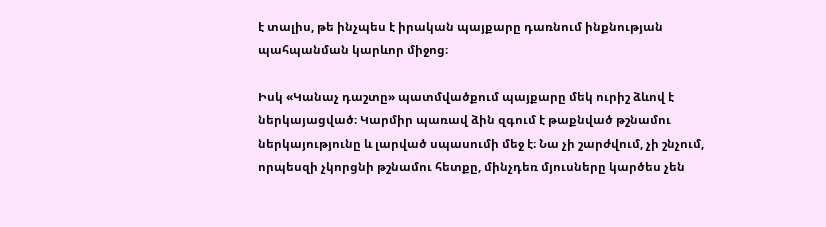է տալիս, թե ինչպես է իրական պայքարը դառնում ինքնության պահպանման կարևոր միջոց։

Իսկ «Կանաչ դաշտը» պատմվածքում պայքարը մեկ ուրիշ ձևով է ներկայացված։ Կարմիր պառավ ձին զգում է թաքնված թշնամու ներկայությունը և լարված սպասումի մեջ է։ Նա չի շարժվում, չի շնչում, որպեսզի չկորցնի թշնամու հետքը, մինչդեռ մյուսները կարծես չեն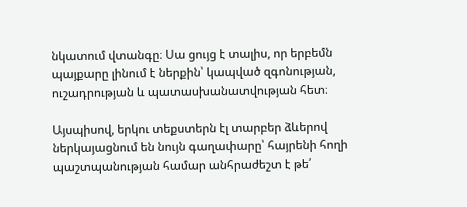նկատում վտանգը։ Սա ցույց է տալիս, որ երբեմն պայքարը լինում է ներքին՝ կապված զգոնության, ուշադրության և պատասխանատվության հետ։

Այսպիսով, երկու տեքստերն էլ տարբեր ձևերով ներկայացնում են նույն գաղափարը՝ հայրենի հողի պաշտպանության համար անհրաժեշտ է թե՛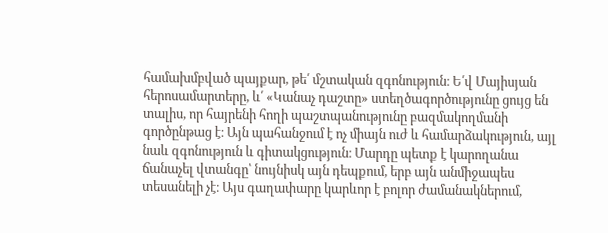համախմբված պայքար, թե՛ մշտական զգոնություն։ Ե՛վ Մայիսյան հերոսամարտերը, և՛ «Կանաչ դաշտը» ստեղծագործությունը ցույց են տալիս, որ հայրենի հողի պաշտպանությունը բազմակողմանի գործընթաց է։ Այն պահանջում է ոչ միայն ուժ և համարձակություն, այլ նաև զգոնություն և գիտակցություն։ Մարդը պետք է կարողանա ճանաչել վտանգը՝ նույնիսկ այն դեպքում, երբ այն անմիջապես տեսանելի չէ։ Այս գաղափարը կարևոր է բոլոր ժամանակներում,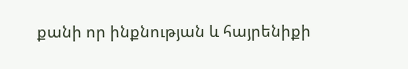քանի որ ինքնության և հայրենիքի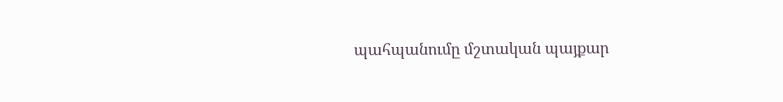պահպանումը մշտական պայքար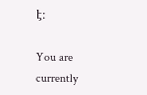է։

You are currently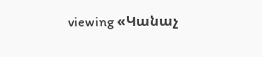viewing «Կանաչ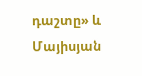դաշտը» և Մայիսյան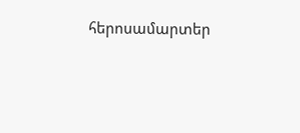հերոսամարտեր